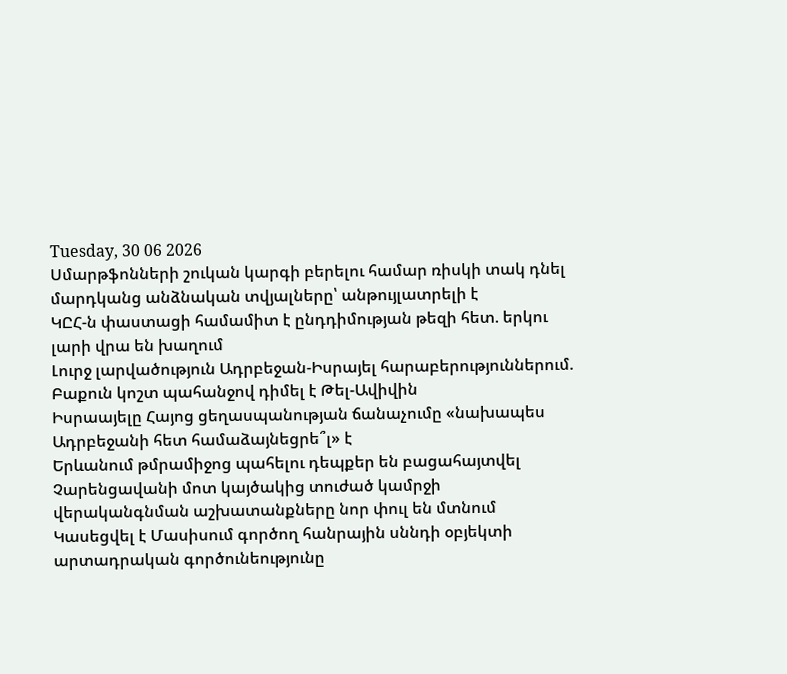Tuesday, 30 06 2026
Սմարթֆոնների շուկան կարգի բերելու համար ռիսկի տակ դնել մարդկանց անձնական տվյալները՝ անթույլատրելի է
ԿԸՀ-ն փաստացի համամիտ է ընդդիմության թեզի հետ. երկու լարի վրա են խաղում
Լուրջ լարվածություն Ադրբեջան-Իսրայել հարաբերություններում. Բաքուն կոշտ պահանջով դիմել է Թել-Ավիվին
Իսրաայելը Հայոց ցեղասպանության ճանաչումը «նախապես Ադրբեջանի հետ համաձայնեցրե՞լ» է
Երևանում թմրամիջոց պահելու դեպքեր են բացահայտվել
Չարենցավանի մոտ կայծակից տուժած կամրջի վերականգնման աշխատանքները նոր փուլ են մտնում
Կասեցվել է Մասիսում գործող հանրային սննդի օբյեկտի արտադրական գործունեությունը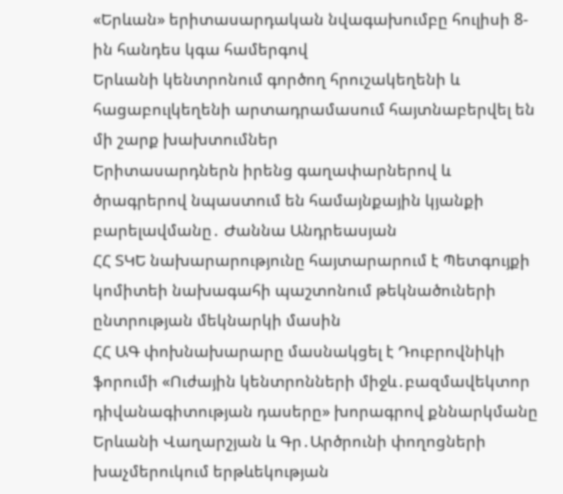«Երևան» երիտասարդական նվագախումբը հուլիսի 8-ին հանդես կգա համերգով
Երևանի կենտրոնում գործող հրուշակեղենի և հացաբուլկեղենի արտադրամասում հայտնաբերվել են մի շարք խախտումներ
Երիտասարդներն իրենց գաղափարներով և ծրագրերով նպաստում են համայնքային կյանքի բարելավմանը․ Ժաննա Անդրեասյան
ՀՀ ՏԿԵ նախարարությունը հայտարարում է Պետգույքի կոմիտեի նախագահի պաշտոնում թեկնածուների ընտրության մեկնարկի մասին
ՀՀ ԱԳ փոխնախարարը մասնակցել է Դուբրովնիկի ֆորումի «Ուժային կենտրոնների միջև․բազմավեկտոր դիվանագիտության դասերը» խորագրով քննարկմանը
Երևանի Վաղարշյան և Գր․Արծրունի փողոցների խաչմերուկում երթևեկության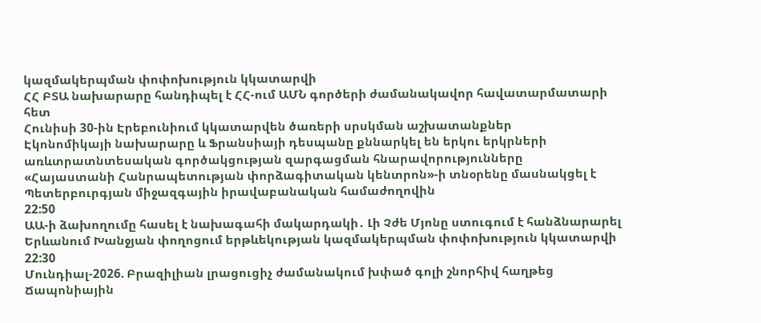կազմակերպման փոփոխություն կկատարվի
ՀՀ ԲՏԱ նախարարը հանդիպել է ՀՀ-ում ԱՄՆ գործերի ժամանակավոր հավատարմատարի հետ
Հունիսի 30-ին Էրեբունիում կկատարվեն ծառերի սրսկման աշխատանքներ
Էկոնոմիկայի նախարարը և Ֆրանսիայի դեսպանը քննարկել են երկու երկրների առևտրատնտեսական գործակցության զարգացման հնարավորությունները
«Հայաստանի Հանրապետության փորձագիտական կենտրոն»-ի տնօրենը մասնակցել է Պետերբուրգյան միջազգային իրավաբանական համաժողովին
22:50
ԱԱ-ի ձախողումը հասել է նախագահի մակարդակի․ Լի Չժե Մյոնը ստուգում է հանձնարարել
Երևանում Խանջյան փողոցում երթևեկության կազմակերպման փոփոխություն կկատարվի
22:30
Մունդիալ-2026. Բրազիլիան լրացուցիչ ժամանակում խփած գոլի շնորհիվ հաղթեց Ճապոնիային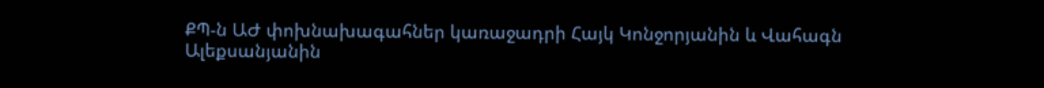ՔՊ-ն ԱԺ փոխնախագահներ կառաջադրի Հայկ Կոնջորյանին և Վահագն Ալեքսանյանին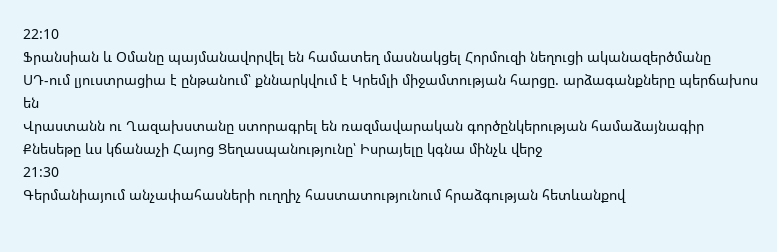22:10
Ֆրանսիան և Օմանը պայմանավորվել են համատեղ մասնակցել Հորմուզի նեղուցի ականազերծմանը
ՍԴ-ում լյուստրացիա է ընթանում՝ քննարկվում է Կրեմլի միջամտության հարցը. արձագանքները պերճախոս են
Վրաստանն ու Ղազախստանը ստորագրել են ռազմավարական գործընկերության համաձայնագիր
Քնեսեթը ևս կճանաչի Հայոց Ցեղասպանությունը՝ Իսրայելը կգնա մինչև վերջ
21:30
Գերմանիայում անչափահասների ուղղիչ հաստատությունում հրաձգության հետևանքով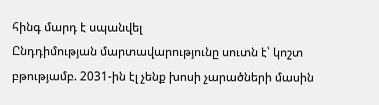հինգ մարդ է սպանվել
Ընդդիմության մարտավարությունը սուտն է՝ կոշտ բթությամբ. 2031-ին էլ չենք խոսի չարածների մասին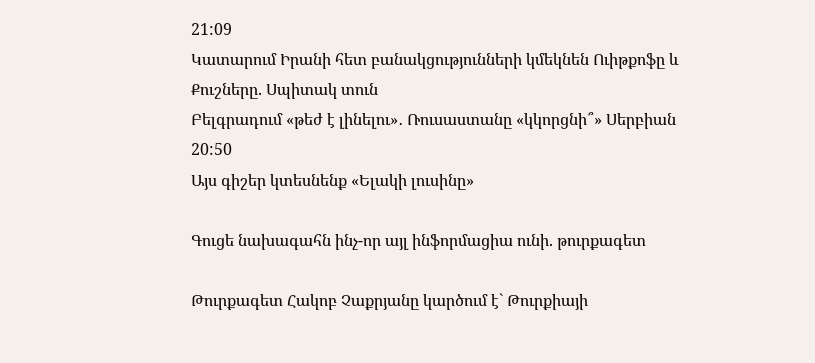21:09
Կատարում Իրանի հետ բանակցությունների կմեկնեն Ուիթքոֆը և Քուշները. Սպիտակ տուն
Բելգրադում «թեժ է լինելու»․ Ռուսաստանը «կկորցնի՞» Սերբիան
20:50
Այս գիշեր կտեսնենք «Ելակի լուսինը»

Գուցե նախագահն ինչ-որ այլ ինֆորմացիա ունի. թուրքագետ

Թուրքագետ Հակոբ Չաքրյանը կարծում է` Թուրքիայի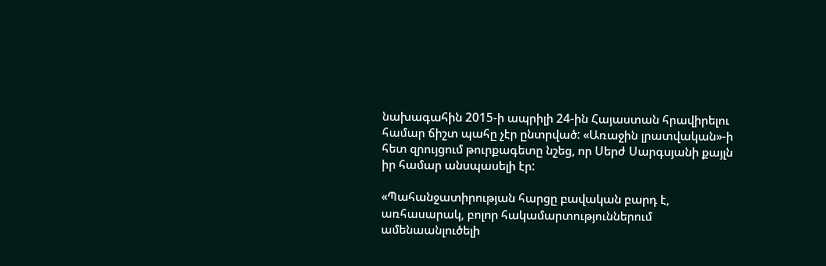նախագահին 2015-ի ապրիլի 24-ին Հայաստան հրավիրելու համար ճիշտ պահը չէր ընտրված: «Առաջին լրատվական»-ի հետ զրույցում թուրքագետը նշեց, որ Սերժ Սարգսյանի քայլն իր համար անսպասելի էր:

«Պահանջատիրության հարցը բավական բարդ է, առհասարակ, բոլոր հակամարտություններում ամենաանլուծելի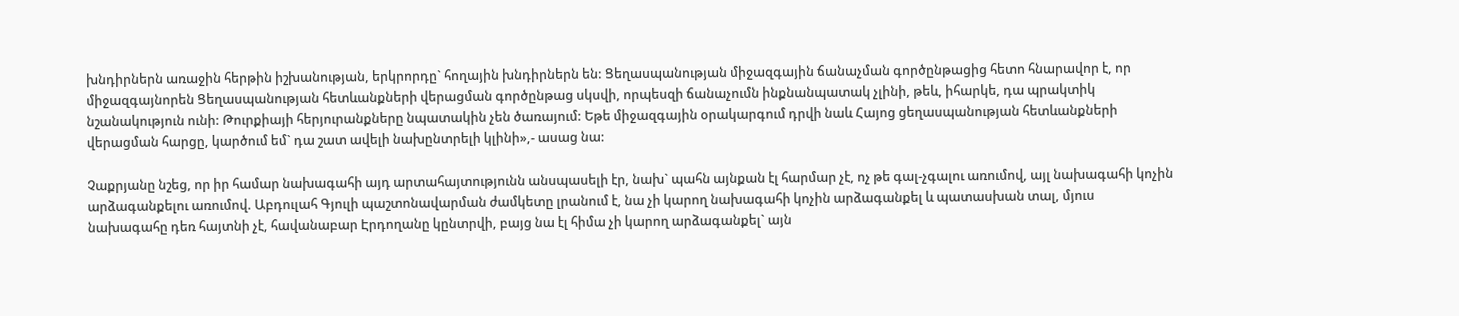խնդիրներն առաջին հերթին իշխանության, երկրորդը` հողային խնդիրներն են: Ցեղասպանության միջազգային ճանաչման գործընթացից հետո հնարավոր է, որ միջազգայնորեն Ցեղասպանության հետևանքների վերացման գործընթաց սկսվի, որպեսզի ճանաչումն ինքնանպատակ չլինի, թեև, իհարկե, դա պրակտիկ նշանակություն ունի: Թուրքիայի հերյուրանքները նպատակին չեն ծառայում: Եթե միջազգային օրակարգում դրվի նաև Հայոց ցեղասպանության հետևանքների վերացման հարցը, կարծում եմ` դա շատ ավելի նախընտրելի կլինի»,- ասաց նա:

Չաքրյանը նշեց, որ իր համար նախագահի այդ արտահայտությունն անսպասելի էր, նախ` պահն այնքան էլ հարմար չէ, ոչ թե գալ-չգալու առումով, այլ նախագահի կոչին արձագանքելու առումով. Աբդուլահ Գյուլի պաշտոնավարման ժամկետը լրանում է, նա չի կարող նախագահի կոչին արձագանքել և պատասխան տալ, մյուս նախագահը դեռ հայտնի չէ, հավանաբար Էրդողանը կընտրվի, բայց նա էլ հիմա չի կարող արձագանքել` այն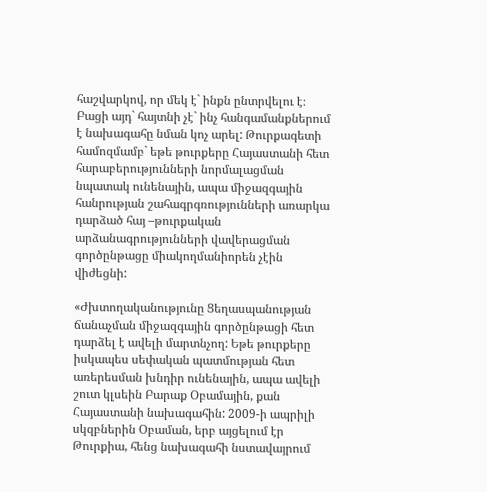հաշվարկով, որ մեկ է` ինքն ընտրվելու է։ Բացի այդ` հայտնի չէ` ինչ հանգամանքներում է նախագահը նման կոչ արել: Թուրքագետի համոզմամբ` եթե թուրքերը Հայաստանի հետ հարաբերությունների նորմալացման նպատակ ունենային, ապա միջազգային հանրության շահագրգռությունների առարկա դարձած հայ –թուրքական արձանագրությունների վավերացման գործընթացը միակողմանիորեն չէին վիժեցնի:

«Ժխտողականությունը Ցեղասպանության ճանաչման միջազգային գործընթացի հետ դարձել է ավելի մարտնչող: Եթե թուրքերը իսկապես սեփական պատմության հետ առերեսման խնդիր ունենային, ապա ավելի շուտ կլսեին Բարաք Օբամային, քան Հայաստանի նախագահին: 2009-ի ապրիլի սկզբներին Օբաման, երբ այցելում էր Թուրքիա, հենց նախագահի նստավայրում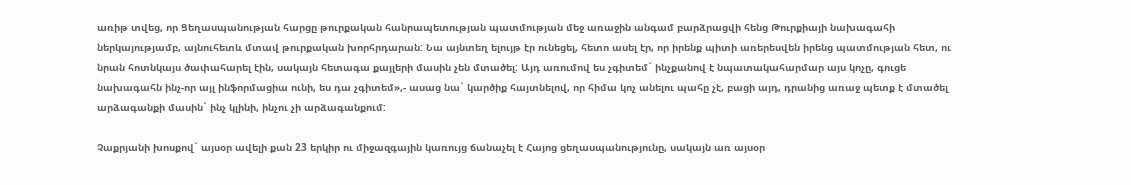առիթ տվեց, որ Ցեղասպանության հարցը թուրքական հանրապետության պատմության մեջ առաջին անգամ բարձրացվի հենց Թուրքիայի նախագահի ներկայությամբ, այնուհետև մտավ թուրքական խորհրդարան: Նա այնտեղ ելույթ էր ունեցել, հետո ասել էր, որ իրենք պիտի առերեսվեն իրենց պատմության հետ, ու նրան հոտնկայս ծափահարել էին, սակայն հետագա քայլերի մասին չեն մտածել: Այդ առումով ես չգիտեմ` ինչքանով է նպատակահարմար այս կոչը, գուցե նախագահն ինչ-որ այլ ինֆորմացիա ունի, ես դա չգիտեմ»,- ասաց նա` կարծիք հայտնելով, որ հիմա կոչ անելու պահը չէ, բացի այդ, դրանից առաջ պետք է մտածել արձագանքի մասին` ինչ կլինի, ինչու չի արձագանքում:

Չաքրյանի խոսքով` այսօր ավելի քան 23 երկիր ու միջազգային կառույց ճանաչել է Հայոց ցեղասպանությունը, սակայն առ այսօր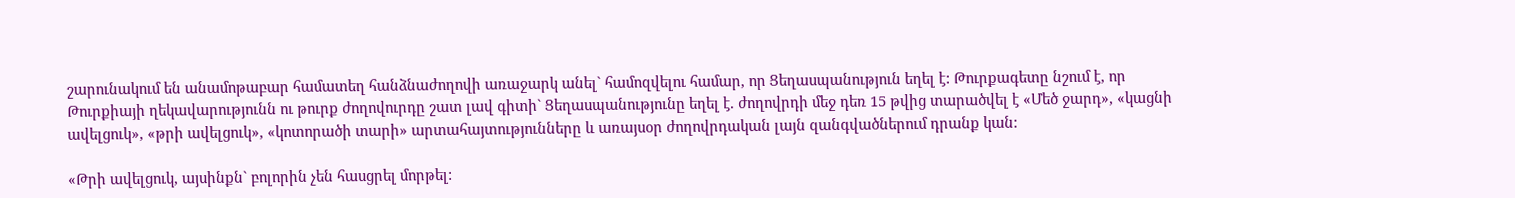շարունակում են անամոթաբար համատեղ հանձնաժողովի առաջարկ անել` համոզվելու համար, որ Ցեղասպանություն եղել է: Թուրքագետը նշում է, որ Թուրքիայի ղեկավարությունն ու թուրք ժողովուրդը շատ լավ գիտի` Ցեղասպանությունը եղել է. ժողովրդի մեջ դեռ 15 թվից տարածվել է «Մեծ ջարդ», «կացնի ավելցուկ», «թրի ավելցուկ», «կոտորածի տարի» արտահայտությունները և առայսօր ժողովրդական լայն զանգվածներում դրանք կան:

«Թրի ավելցուկ, այսինքն` բոլորին չեն հասցրել մորթել: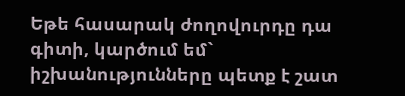Եթե հասարակ ժողովուրդը դա գիտի, կարծում եմ` իշխանությունները պետք է շատ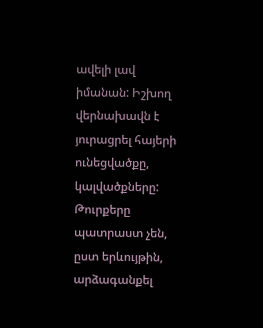ավելի լավ իմանան: Իշխող վերնախավն է յուրացրել հայերի ունեցվածքը, կալվածքները: Թուրքերը պատրաստ չեն, ըստ երևույթին, արձագանքել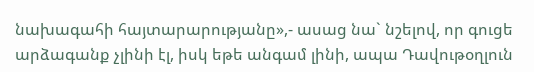նախագահի հայտարարությանը»,- ասաց նա` նշելով, որ գուցե արձագանք չլինի էլ, իսկ եթե անգամ լինի, ապա Դավութօղլուն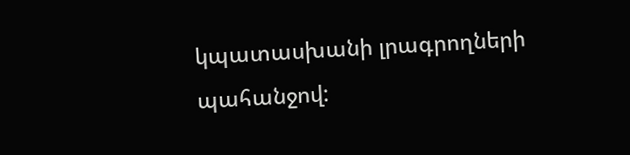կպատասխանի լրագրողների պահանջով: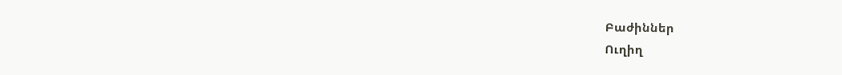Բաժիններ
Ուղիղ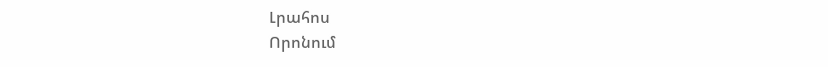Լրահոս
Որոնում